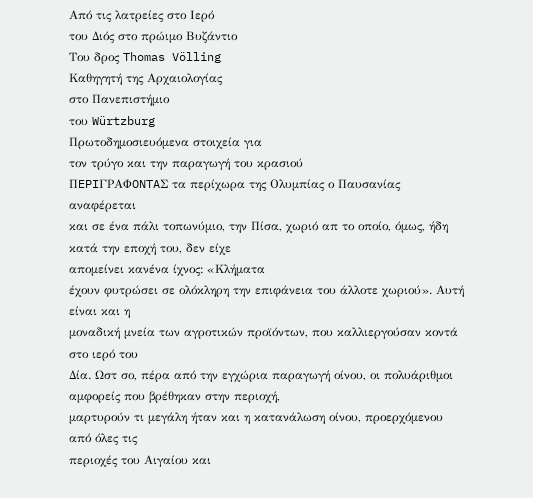Από τις λατρείες στο Ιερό
του Διός στο πρώιμο Βυζάντιο
Του δρος Thomas Völling
Καθηγητή της Αρχαιολογίας
στο Πανεπιστήμιο
του Würtzburg
Πρωτοδημοσιευόμενα στοιχεία για
τον τρύγο και την παραγωγή του κρασιού
ΠEPIΓPAΦONTAΣ τα περίχωρα της Ολυμπίας ο Παυσανίας αναφέρεται
και σε ένα πάλι τοπωνύμιο, την Πίσα, χωριό απ το οποίο, όμως, ήδη κατά την εποχή του, δεν είχε
απομείνει κανένα ίχνος: «Κλήματα
έχουν φυτρώσει σε ολόκληρη την επιφάνεια του άλλοτε χωριού». Αυτή είναι και η
μοναδική μνεία των αγροτικών προϊόντων, που καλλιεργούσαν κοντά στο ιερό του
Δία. Ωστ σο, πέρα από την εγχώρια παραγωγή οίνου, οι πολυάριθμοι αμφορείς που βρέθηκαν στην περιοχή,
μαρτυρούν τι μεγάλη ήταν και η κατανάλωση οίνου, προερχόμενου από όλες τις
περιοχές του Αιγαίου και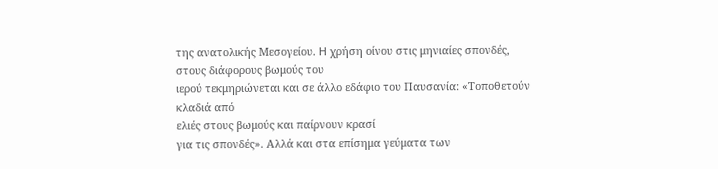της ανατολικής Μεσογείου. H χρήση οίνου στις μηνιαίες σπονδές, στους διάφορους βωμούς του
ιερού τεκμηριώνεται και σε άλλο εδάφιο του Παυσανία: «Τοποθετούν κλαδιά από
ελιές στους βωμούς και παίρνουν κρασί
για τις σπονδές». Αλλά και στα επίσημα γεύματα των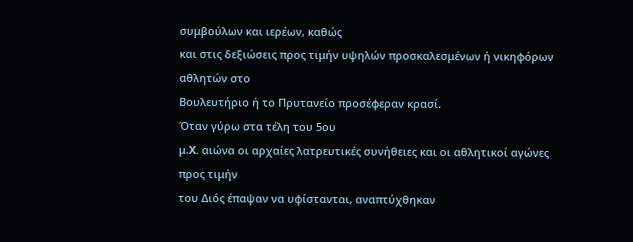συμβούλων και ιερέων, καθώς
και στις δεξιώσεις προς τιμήν υψηλών προσκαλεσμένων ή νικηφόρων αθλητών στο
Βουλευτήριο ή το Πρυτανείο προσέφεραν κρασί.
Όταν γύρω στα τέλη του 5ου
μ.X. αιώνα οι αρχαίες λατρευτικές συνήθειες και οι αθλητικοί αγώνες προς τιμήν
του Διός έπαψαν να υφίστανται, αναπτύχθηκαν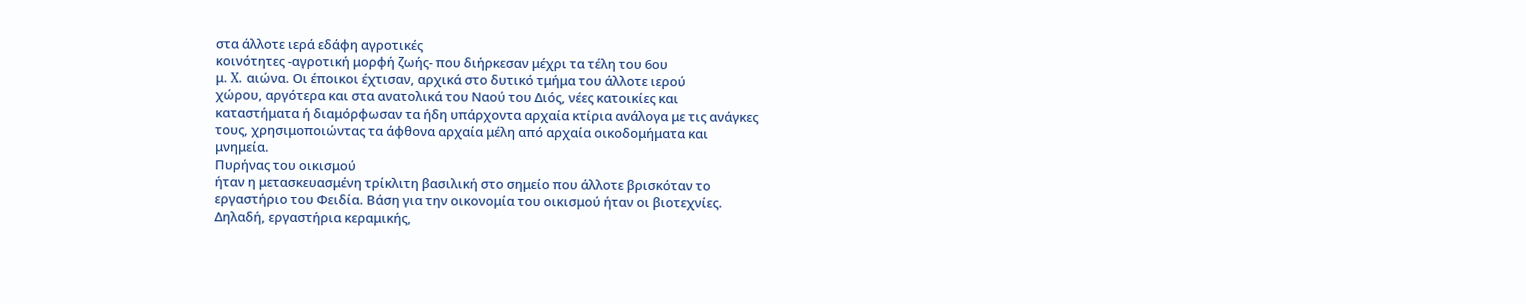στα άλλοτε ιερά εδάφη αγροτικές
κοινότητες -αγροτική μορφή ζωής- που διήρκεσαν μέχρι τα τέλη του 6ου
μ. X. αιώνα. Οι έποικοι έχτισαν, αρχικά στο δυτικό τμήμα του άλλοτε ιερού
χώρου, αργότερα και στα ανατολικά του Ναού του Διός, νέες κατοικίες και
καταστήματα ή διαμόρφωσαν τα ήδη υπάρχοντα αρχαία κτίρια ανάλογα με τις ανάγκες
τους, χρησιμοποιώντας τα άφθονα αρχαία μέλη από αρχαία οικοδομήματα και
μνημεία.
Πυρήνας του οικισμού
ήταν η μετασκευασμένη τρίκλιτη βασιλική στο σημείο που άλλοτε βρισκόταν το
εργαστήριο του Φειδία. Βάση για την οικονομία του οικισμού ήταν οι βιοτεχνίες.
Δηλαδή, εργαστήρια κεραμικής,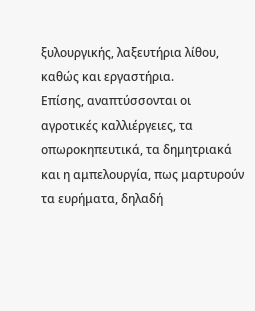ξυλουργικής, λαξευτήρια λίθου, καθώς και εργαστήρια.
Επίσης, αναπτύσσονται οι αγροτικές καλλιέργειες, τα οπωροκηπευτικά, τα δημητριακά και η αμπελουργία, πως μαρτυρούν τα ευρήματα, δηλαδή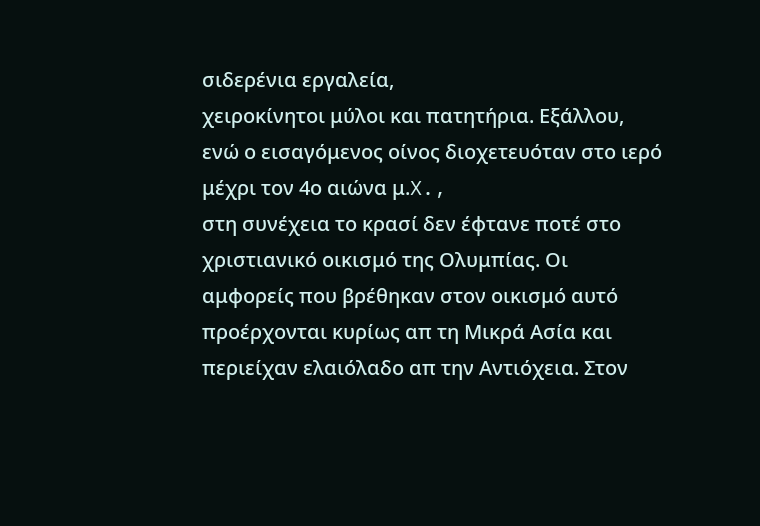σιδερένια εργαλεία,
χειροκίνητοι μύλοι και πατητήρια. Εξάλλου,
ενώ ο εισαγόμενος οίνος διοχετευόταν στο ιερό μέχρι τον 4ο αιώνα μ.X.,
στη συνέχεια το κρασί δεν έφτανε ποτέ στο χριστιανικό οικισμό της Ολυμπίας. Οι
αμφορείς που βρέθηκαν στον οικισμό αυτό προέρχονται κυρίως απ τη Μικρά Ασία και
περιείχαν ελαιόλαδο απ την Αντιόχεια. Στον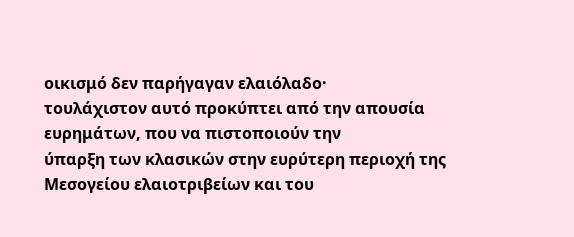οικισμό δεν παρήγαγαν ελαιόλαδο·
τουλάχιστον αυτό προκύπτει από την απουσία ευρημάτων, που να πιστοποιούν την
ύπαρξη των κλασικών στην ευρύτερη περιοχή της Μεσογείου ελαιοτριβείων και του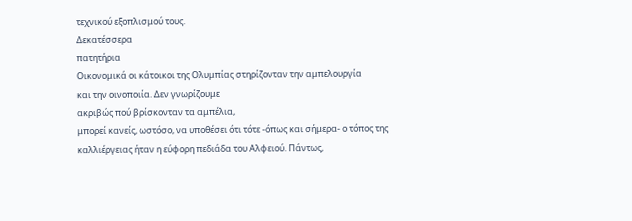τεχνικού εξοπλισμού τους.
Δεκατέσσερα
πατητήρια
Οικονομικά οι κάτοικοι της Ολυμπίας στηρίζονταν την αμπελουργία
και την οινοποιία. Δεν γνωρίζουμε
ακριβώς πού βρίσκονταν τα αμπέλια,
μπορεί κανείς, ωστόσο, να υποθέσει ότι τότε -όπως και σήμερα- ο τόπος της
καλλιέργειας ήταν η εύφορη πεδιάδα του Αλφειού. Πάντως,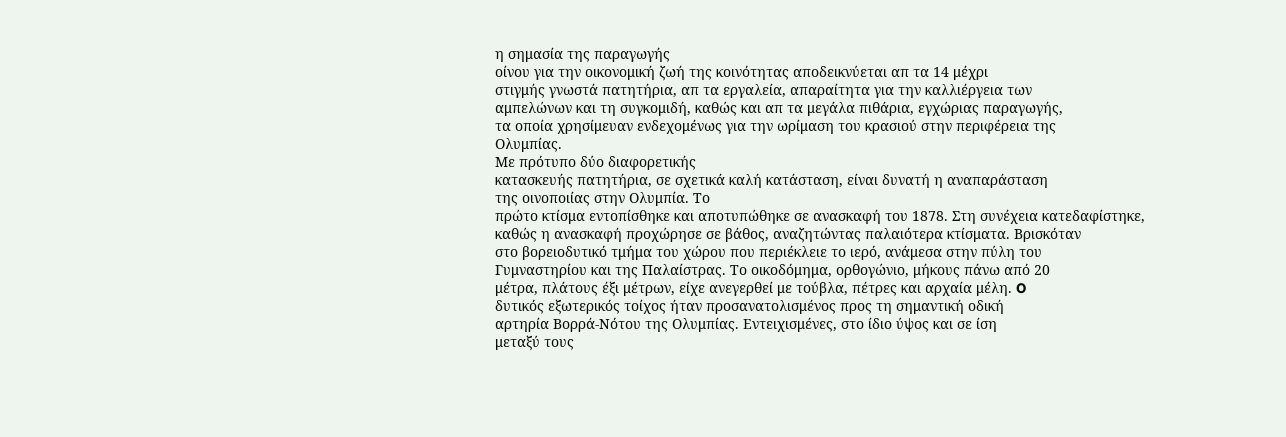η σημασία της παραγωγής
οίνου για την οικονομική ζωή της κοινότητας αποδεικνύεται απ τα 14 μέχρι
στιγμής γνωστά πατητήρια, απ τα εργαλεία, απαραίτητα για την καλλιέργεια των
αμπελώνων και τη συγκομιδή, καθώς και απ τα μεγάλα πιθάρια, εγχώριας παραγωγής,
τα οποία χρησίμευαν ενδεχομένως για την ωρίμαση του κρασιού στην περιφέρεια της
Ολυμπίας.
Με πρότυπο δύο διαφορετικής
κατασκευής πατητήρια, σε σχετικά καλή κατάσταση, είναι δυνατή η αναπαράσταση
της οινοποιίας στην Ολυμπία. Το
πρώτο κτίσμα εντοπίσθηκε και αποτυπώθηκε σε ανασκαφή του 1878. Στη συνέχεια κατεδαφίστηκε,
καθώς η ανασκαφή προχώρησε σε βάθος, αναζητώντας παλαιότερα κτίσματα. Βρισκόταν
στο βορειοδυτικό τμήμα του χώρου που περιέκλειε το ιερό, ανάμεσα στην πύλη του
Γυμναστηρίου και της Παλαίστρας. Το οικοδόμημα, ορθογώνιο, μήκους πάνω από 20
μέτρα, πλάτους έξι μέτρων, είχε ανεγερθεί με τούβλα, πέτρες και αρχαία μέλη. O
δυτικός εξωτερικός τοίχος ήταν προσανατολισμένος προς τη σημαντική οδική
αρτηρία Βορρά-Νότου της Ολυμπίας. Εντειχισμένες, στο ίδιο ύψος και σε ίση
μεταξύ τους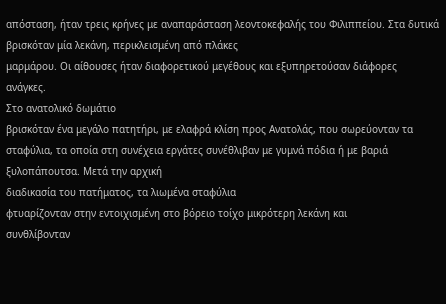απόσταση, ήταν τρεις κρήνες με αναπαράσταση λεοντοκεφαλής του Φιλιππείου. Στα δυτικά βρισκόταν μία λεκάνη, περικλεισμένη από πλάκες
μαρμάρου. Οι αίθουσες ήταν διαφορετικού μεγέθους και εξυπηρετούσαν διάφορες
ανάγκες.
Στο ανατολικό δωμάτιο
βρισκόταν ένα μεγάλο πατητήρι, με ελαφρά κλίση προς Ανατολάς, που σωρεύονταν τα
σταφύλια, τα οποία στη συνέχεια εργάτες συνέθλιβαν με γυμνά πόδια ή με βαριά ξυλοπάπουτσα. Μετά την αρχική
διαδικασία του πατήματος, τα λιωμένα σταφύλια
φτυαρίζονταν στην εντοιχισμένη στο βόρειο τοίχο μικρότερη λεκάνη και
συνθλίβονταν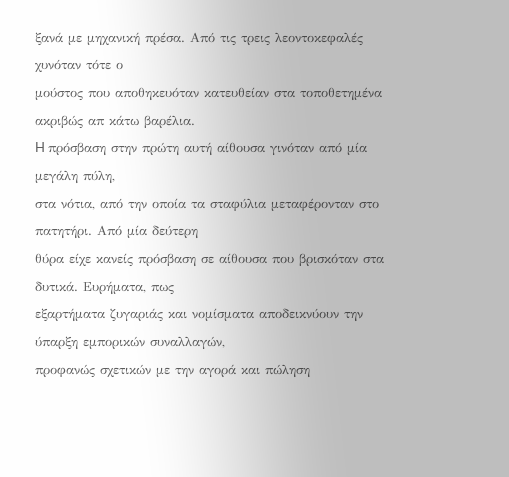ξανά με μηχανική πρέσα. Από τις τρεις λεοντοκεφαλές χυνόταν τότε ο
μούστος που αποθηκευόταν κατευθείαν στα τοποθετημένα ακριβώς απ κάτω βαρέλια.
H πρόσβαση στην πρώτη αυτή αίθουσα γινόταν από μία μεγάλη πύλη,
στα νότια, από την οποία τα σταφύλια μεταφέρονταν στο πατητήρι. Από μία δεύτερη
θύρα είχε κανείς πρόσβαση σε αίθουσα που βρισκόταν στα δυτικά. Ευρήματα, πως
εξαρτήματα ζυγαριάς και νομίσματα αποδεικνύουν την ύπαρξη εμπορικών συναλλαγών,
προφανώς σχετικών με την αγορά και πώληση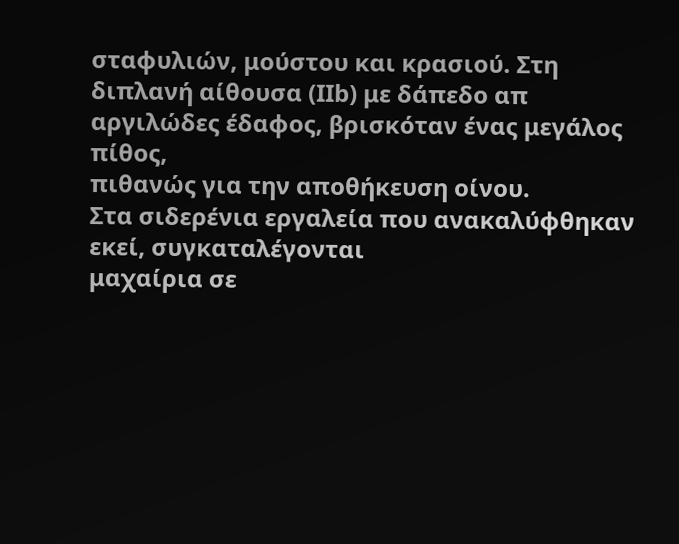σταφυλιών, μούστου και κρασιού. Στη
διπλανή αίθουσα (IIb) με δάπεδο απ αργιλώδες έδαφος, βρισκόταν ένας μεγάλος πίθος,
πιθανώς για την αποθήκευση οίνου.
Στα σιδερένια εργαλεία που ανακαλύφθηκαν εκεί, συγκαταλέγονται
μαχαίρια σε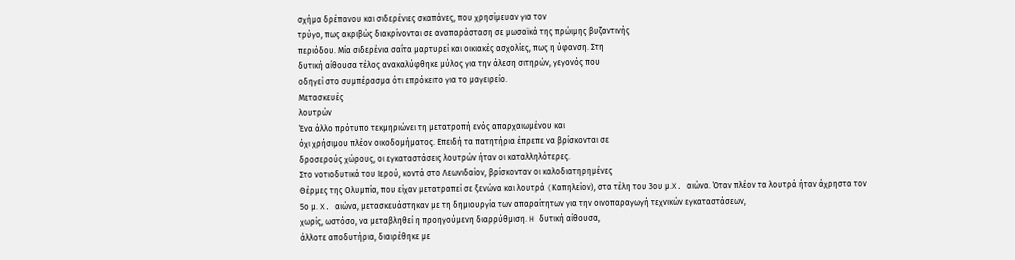σχήμα δρέπανου και σιδερένιες σκαπάνες, που χρησίμευαν για τον
τρύγο, πως ακριβώς διακρίνονται σε αναπαράσταση σε μωσαϊκά της πρώιμης βυζαντινής
περιόδου. Μία σιδερένια σαΐτα μαρτυρεί και οικιακές ασχολίες, πως η ύφανση. Στη
δυτική αίθουσα τέλος ανακαλύφθηκε μύλος για την άλεση σιτηρών, γεγονός που
οδηγεί στο συμπέρασμα ότι επρόκειτο για το μαγειρείο.
Μετασκευές
λουτρών
Ένα άλλο πρότυπο τεκμηριώνει τη μετατροπή ενός απαρχαιωμένου και
όχι χρήσιμου πλέον οικοδομήματος. Επειδή τα πατητήρια έπρεπε να βρίσκονται σε
δροσερούς χώρους, οι εγκαταστάσεις λουτρών ήταν οι καταλληλότερες.
Στο νοτιοδυτικά του Ιερού, κοντά στο Λεωνιδαίον, βρίσκονταν οι καλοδιατηρημένες
Θέρμες της Ολυμπία, που είχαν μετατραπεί σε ξενώνα και λουτρά (Kαπηλείον), στα τέλη του 3ου μ.X. αιώνα. Όταν πλέον τα λουτρά ήταν άχρηστα τον
5ο μ. X. αιώνα, μετασκευάστηκαν με τη δημιουργία των απαραίτητων για την οινοπαραγωγή τεχνικών εγκαταστάσεων,
χωρίς, ωστόσο, να μεταβληθεί η προηγούμενη διαρρύθμιση. H δυτική αίθουσα,
άλλοτε αποδυτήρια, διαιρέθηκε με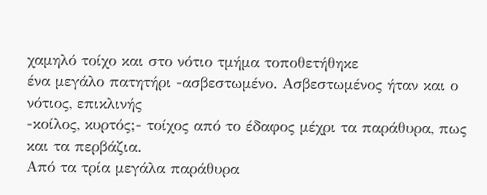χαμηλό τοίχο και στο νότιο τμήμα τοποθετήθηκε
ένα μεγάλο πατητήρι -ασβεστωμένο. Ασβεστωμένος ήταν και ο νότιος, επικλινής
-κοίλος, κυρτός;- τοίχος από το έδαφος μέχρι τα παράθυρα, πως και τα περβάζια.
Από τα τρία μεγάλα παράθυρα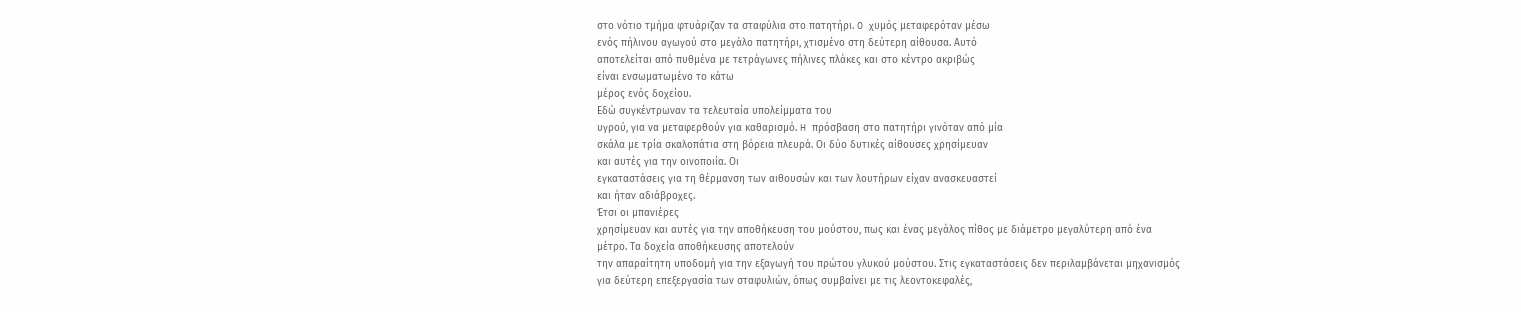στο νότιο τμήμα φτυάριζαν τα σταφύλια στο πατητήρι. O χυμός μεταφερόταν μέσω
ενός πήλινου αγωγού στο μεγάλο πατητήρι, χτισμένο στη δεύτερη αίθουσα. Αυτό
αποτελείται από πυθμένα με τετράγωνες πήλινες πλάκες και στο κέντρο ακριβώς
είναι ενσωματωμένο το κάτω
μέρος ενός δοχείου.
Εδώ συγκέντρωναν τα τελευταία υπολείμματα του
υγρού, για να μεταφερθούν για καθαρισμό. H πρόσβαση στο πατητήρι γινόταν από μία
σκάλα με τρία σκαλοπάτια στη βόρεια πλευρά. Οι δύο δυτικές αίθουσες χρησίμευαν
και αυτές για την οινοποιία. Οι
εγκαταστάσεις για τη θέρμανση των αιθουσών και των λουτήρων είχαν ανασκευαστεί
και ήταν αδιάβροχες.
Έτσι οι μπανιέρες
χρησίμευαν και αυτές για την αποθήκευση του μούστου, πως και ένας μεγάλος πίθος με διάμετρο μεγαλύτερη από ένα
μέτρο. Τα δοχεία αποθήκευσης αποτελούν
την απαραίτητη υποδομή για την εξαγωγή του πρώτου γλυκού μούστου. Στις εγκαταστάσεις δεν περιλαμβάνεται μηχανισμός
για δεύτερη επεξεργασία των σταφυλιών, όπως συμβαίνει με τις λεοντοκεφαλές,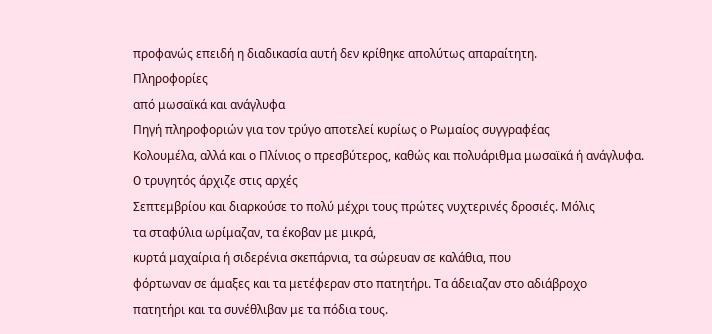προφανώς επειδή η διαδικασία αυτή δεν κρίθηκε απολύτως απαραίτητη.
Πληροφορίες
από μωσαϊκά και ανάγλυφα
Πηγή πληροφοριών για τον τρύγο αποτελεί κυρίως ο Ρωμαίος συγγραφέας
Kολουμέλα, αλλά και ο Πλίνιος ο πρεσβύτερος, καθώς και πολυάριθμα μωσαϊκά ή ανάγλυφα.
O τρυγητός άρχιζε στις αρχές
Σεπτεμβρίου και διαρκούσε το πολύ μέχρι τους πρώτες νυχτερινές δροσιές. Μόλις
τα σταφύλια ωρίμαζαν, τα έκοβαν με μικρά,
κυρτά μαχαίρια ή σιδερένια σκεπάρνια, τα σώρευαν σε καλάθια, που
φόρτωναν σε άμαξες και τα μετέφεραν στο πατητήρι. Τα άδειαζαν στο αδιάβροχο
πατητήρι και τα συνέθλιβαν με τα πόδια τους.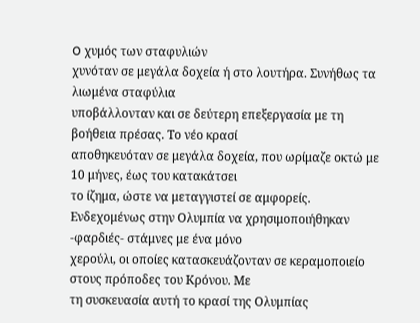O χυμός των σταφυλιών
χυνόταν σε μεγάλα δοχεία ή στο λουτήρα. Συνήθως τα λιωμένα σταφύλια
υποβάλλονταν και σε δεύτερη επεξεργασία με τη βοήθεια πρέσας. Το νέο κρασί
αποθηκευόταν σε μεγάλα δοχεία, που ωρίμαζε οκτώ με 10 μήνες, έως του κατακάτσει
το ίζημα, ώστε να μεταγγιστεί σε αμφορείς.
Ενδεχομένως στην Ολυμπία να χρησιμοποιήθηκαν -φαρδιές- στάμνες με ένα μόνο
χερούλι, οι οποίες κατασκευάζονταν σε κεραμοποιείο στους πρόποδες του Κρόνου. Με
τη συσκευασία αυτή το κρασί της Ολυμπίας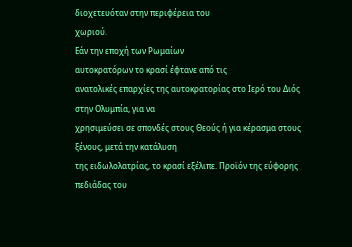διοχετευόταν στην περιφέρεια του
χωριού.
Εάν την εποχή των Ρωμαίων
αυτοκρατόρων το κρασί έφτανε από τις
ανατολικές επαρχίες της αυτοκρατορίας στο Ιερό του Διός στην Ολυμπία, για να
χρησιμεύσει σε σπονδές στους Θεούς ή για κέρασμα στους ξένους, μετά την κατάλυση
της ειδωλολατρίας, το κρασί εξέλιπε. Προϊόν της εύφορης πεδιάδας του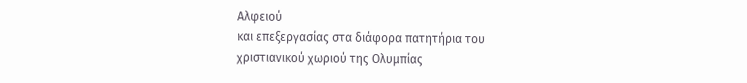Αλφειού
και επεξεργασίας στα διάφορα πατητήρια του χριστιανικού χωριού της Ολυμπίας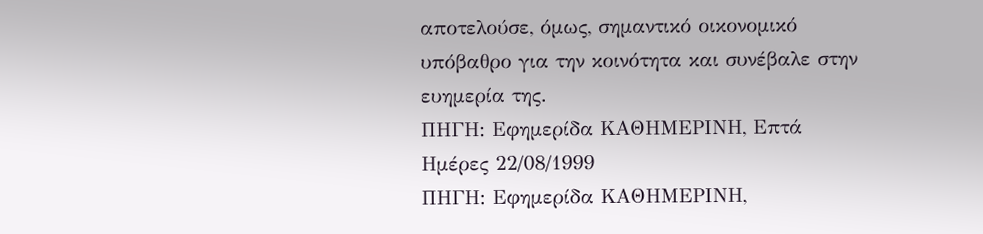αποτελούσε, όμως, σημαντικό οικονομικό υπόβαθρο για την κοινότητα και συνέβαλε στην ευημερία της.
ΠΗΓΗ: Εφημερίδα ΚΑΘΗΜΕΡΙΝΗ, Επτά Ημέρες 22/08/1999
ΠΗΓΗ: Εφημερίδα ΚΑΘΗΜΕΡΙΝΗ,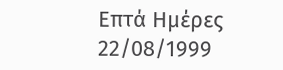Επτά Ημέρες 22/08/1999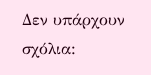Δεν υπάρχουν σχόλια: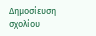Δημοσίευση σχολίου